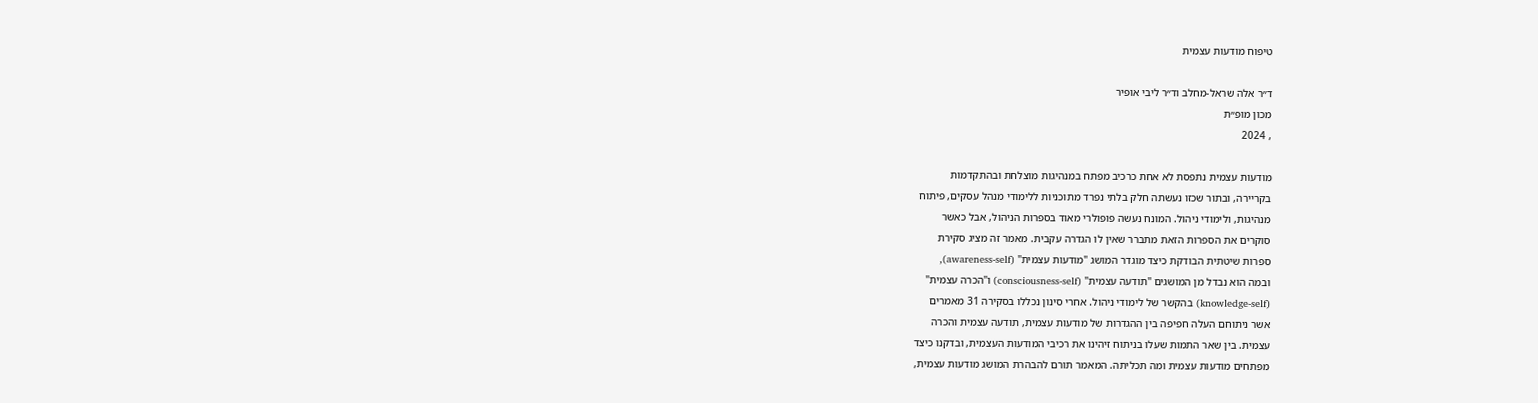טיפוח מודעות עצמית

ד״ר אלה שראל-מחלב וד״ר ליבי אופיר
מכון מופ״ת
, 2024

מודעות עצמית נתפסת לא אחת כרכיב מפתח במנהיגות מוצלחת ובהתקדמות
בקריירה, ובתור שכזו נעשתה חלק בלתי נפרד מתוכניות ללימודי מנהל עסקים, פיתוח
מנהיגות, ולימודי ניהול. המונח נעשה פופולרי מאוד בספרות הניהול, אבל כאשר
סוקרים את הספרות הזאת מתברר שאין לו הגדרה עקבית. מאמר זה מציג סקירת
ספרות שיטתית הבודקת כיצד מוגדר המושג "מודעות עצמית" (awareness-self),
ובמה הוא נבדל מן המושגים "תודעה עצמית" (consciousness-self) ו"הכרה עצמית"
(knowledge-self) בהקשר של לימודי ניהול. אחרי סינון נכללו בסקירה 31 מאמרים
אשר ניתוחם העלה חפיפה בין ההגדרות של מודעות עצמית, תודעה עצמית והכרה
עצמית. בין שאר התמות שעלו בניתוח זיהינו את רכיבי המודעות העצמית, ובדקנו כיצד
מפתחים מודעות עצמית ומה תכליתה. המאמר תורם להבהרת המושג מודעות עצמית,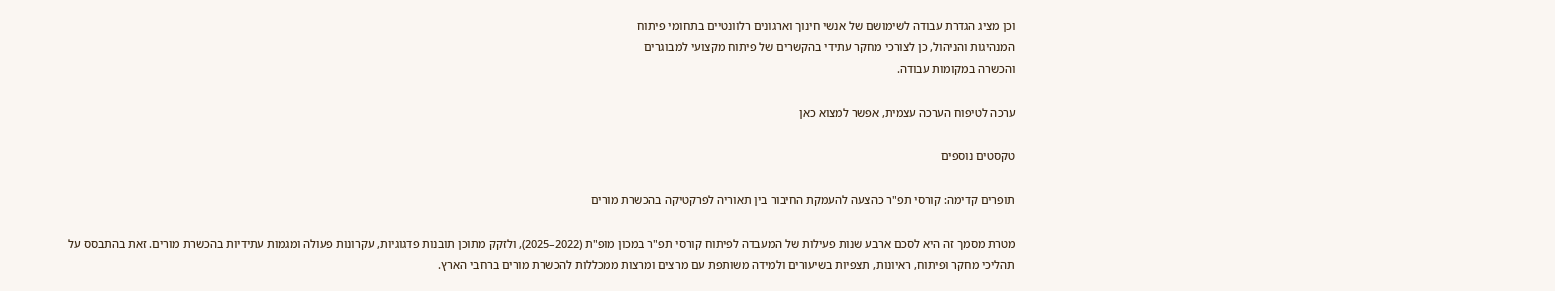וכן מציג הגדרת עבודה לשימושם של אנשי חינוך וארגונים רלוונטיים בתחומי פיתוח
המנהיגות והניהול, כן לצורכי מחקר עתידי בהקשרים של פיתוח מקצועי למבוגרים
והכשרה במקומות עבודה.

ערכה לטיפוח הערכה עצמית, אפשר למצוא כאן

טקסטים נוספים

תופרים קדימה: קורסי תפ"ר כהצעה להעמקת החיבור בין תאוריה לפרקטיקה בהכשרת מורים

מטרת מסמך זה היא לסכם ארבע שנות פעילות של המעבדה לפיתוח קורסי תפ"ר במכון מופ"ת (2022–2025), ולזקק מתוכן תובנות פדגוגיות, עקרונות פעולה ומגמות עתידיות בהכשרת מורים. זאת בהתבסס על תהליכי מחקר ופיתוח, ראיונות, תצפיות בשיעורים ולמידה משותפת עם מרצים ומרצות ממכללות להכשרת מורים ברחבי הארץ.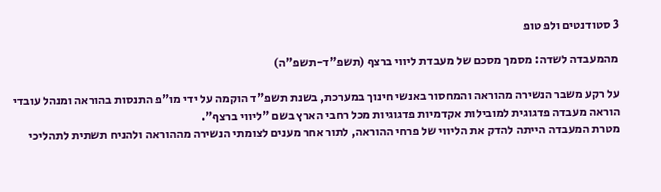3 סטודנטים ולפ טופ

מהמעבדה לשדה: מסמך מסכם של מעבדת ליווי ברצף (תשפ"ד-תשפ"ה)

על רקע משבר הנשירה מהוראה והמחסור באנשי חינוך במערכת, בשנת תשפ"ד הוקמה על ידי מו"פ התנסות בהוראה ומנהל עובדי הוראה מעבדה פדגוגית למובילות אקדמיות פדגוגיות מכל רחבי הארץ בשם "ליווי ברצף".
מטרת המעבדה הייתה להדק את הליווי של פרחי ההוראה, לתור אחר מענים לצומתי הנשירה מההוראה ולהניח תשתית לתהליכי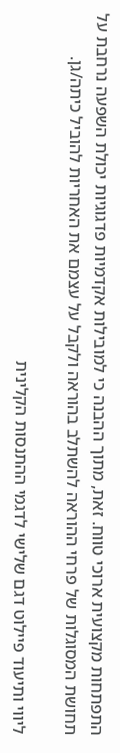התפתחות מקצועית ארוכי טווח. זאת, מתוך ההבנה כי למובילות אקדמיות פדגוגיות יכולת השפעה נרחבת על תחושת המסוגלות של פרחי ההוראה להשתלב בהוראה ולקבל על עצמם את האחריות להוביל כיתה/גן.

ליווי ותיעוד פיילוט דגם שלישי לדגמי ההתנסות הקלינית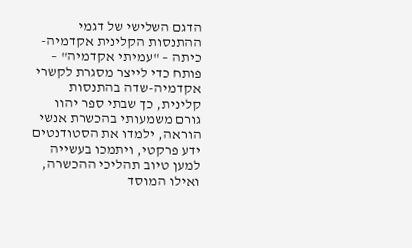הדגם השלישי של דגמי ההתנסות הקלינית אקדמיה-כיתה – "עמיתי אקדמיה" – פותח כדי לייצר מסגרת לקשרי אקדמיה-שדה בהתנסות קלינית, כך שבתי ספר יהוו גורם משמעותי בהכשרת אנשי הוראה, ילמדו את הסטודנטים ידע פרקטי, ויתמכו בעשייה למען טיוב תהליכי ההכשרה, ואילו המוסד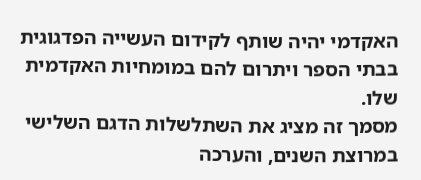האקדמי יהיה שותף לקידום העשייה הפדגוגית בבתי הספר ויתרום להם במומחיות האקדמית
שלו.
מסמך זה מציג את השתלשלות הדגם השלישי במרוצת השנים, והערכה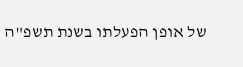של אופן הפעלתו בשנת תשפ"ה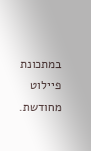במתכונת פיילוט מחודשת.